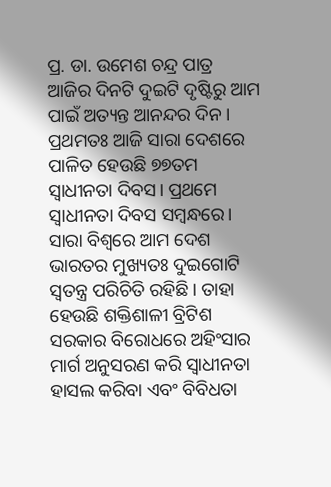ପ୍ର. ଡା. ଉମେଶ ଚନ୍ଦ୍ର ପାତ୍ର
ଆଜିର ଦିନଟି ଦୁଇଟି ଦୃଷ୍ଟିରୁ ଆମ ପାଇଁ ଅତ୍ୟନ୍ତ ଆନନ୍ଦର ଦିନ। ପ୍ରଥମତଃ ଆଜି ସାରା ଦେଶରେ ପାଳିତ ହେଉଛି ୭୭ତମ ସ୍ବାଧୀନତା ଦିବସ। ପ୍ରଥମେ ସ୍ବାଧୀନତା ଦିବସ ସମ୍ବନ୍ଧରେ। ସାରା ବିଶ୍ୱରେ ଆମ ଦେଶ ଭାରତର ମୁଖ୍ୟତଃ ଦୁଇଗୋଟି ସ୍ବତନ୍ତ୍ର ପରିଚିତି ରହିଛି। ତାହା ହେଉଛି ଶକ୍ତିଶାଳୀ ବ୍ରିଟିଶ ସରକାର ବିରୋଧରେ ଅହିଂସାର ମାର୍ଗ ଅନୁସରଣ କରି ସ୍ବାଧୀନତା ହାସଲ କରିବା ଏବଂ ବିବିଧତା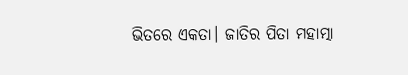ଭିତରେ ଏକତା। ଜାତିର ପିତା ମହାତ୍ମା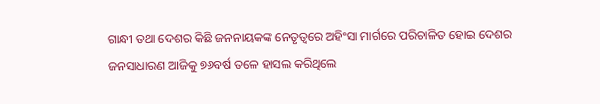ଗାନ୍ଧୀ ତଥା ଦେଶର କିଛି ଜନନାୟକଙ୍କ ନେତୃତ୍ୱରେ ଅହିଂସା ମାର୍ଗରେ ପରିଚାଳିତ ହୋଇ ଦେଶର ଜନସାଧାରଣ ଆଜିକୁ ୭୬ବର୍ଷ ତଳେ ହାସଲ କରିଥିଲେ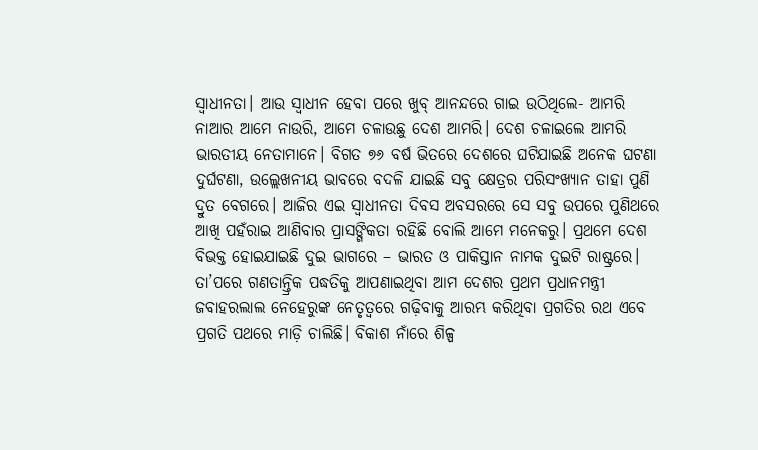ସ୍ବାଧୀନତା। ଆଉ ସ୍ବାଧୀନ ହେବା ପରେ ଖୁବ୍ ଆନନ୍ଦରେ ଗାଇ ଉଠିଥିଲେ- ଆମରି ନାଆର ଆମେ ନାଉରି, ଆମେ ଚଳାଉଛୁ ଦେଶ ଆମରି। ଦେଶ ଚଳାଇଲେ ଆମରି ଭାରତୀୟ ନେତାମାନେ। ବିଗତ ୭୬ ବର୍ଷ ଭିତରେ ଦେଶରେ ଘଟିଯାଇଛି ଅନେକ ଘଟଣା ଦୁର୍ଘଟଣା, ଉଲ୍ଲେଖନୀୟ ଭାବରେ ବଦଳି ଯାଇଛି ସବୁ କ୍ଷେତ୍ରର ପରିସଂଖ୍ୟାନ ତାହା ପୁଣି ଦ୍ରୁତ ବେଗରେ। ଆଜିର ଏଇ ସ୍ବାଧୀନତା ଦିବସ ଅବସରରେ ସେ ସବୁ ଉପରେ ପୁଣିଥରେ ଆଖି ପହଁରାଇ ଆଣିବାର ପ୍ରାସଙ୍ଗିକତା ରହିଛି ବୋଲି ଆମେ ମନେକରୁ। ପ୍ରଥମେ ଦେଶ ବିଭକ୍ତ ହୋଇଯାଇଛି ଦୁଇ ଭାଗରେ – ଭାରତ ଓ ପାକିସ୍ତାନ ନାମକ ଦୁଇଟି ରାଷ୍ଟ୍ରରେ। ତା’ପରେ ଗଣତାନ୍ତ୍ରିକ ପଦ୍ଧତିକୁ ଆପଣାଇଥିବା ଆମ ଦେଶର ପ୍ରଥମ ପ୍ରଧାନମନ୍ତ୍ରୀ ଜବାହରଲାଲ ନେହେରୁଙ୍କ ନେତୃତ୍ୱରେ ଗଢ଼ିବାକୁ ଆରମ୍ଭ କରିଥିବା ପ୍ରଗତିର ରଥ ଏବେ ପ୍ରଗତି ପଥରେ ମାଡ଼ି ଚାଲିଛି। ବିକାଶ ନାଁରେ ଶିଳ୍ପ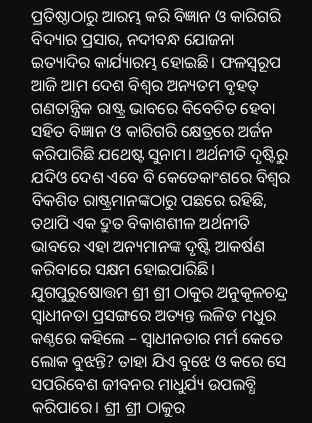ପ୍ରତିଷ୍ଠାଠାରୁ ଆରମ୍ଭ କରି ବିଜ୍ଞାନ ଓ କାରିଗରି ବିଦ୍ୟାର ପ୍ରସାର, ନଦୀବନ୍ଧ ଯୋଜନା ଇତ୍ୟାଦିର କାର୍ଯ୍ୟାରମ୍ଭ ହୋଇଛି। ଫଳସ୍ବରୂପ ଆଜି ଆମ ଦେଶ ବିଶ୍ୱର ଅନ୍ୟତମ ବୃହତ୍ ଗଣତାନ୍ତ୍ରିକ ରାଷ୍ଟ୍ର ଭାବରେ ବିବେଚିତ ହେବା ସହିତ ବିଜ୍ଞାନ ଓ କାରିଗରି କ୍ଷେତ୍ରରେ ଅର୍ଜନ କରିପାରିଛି ଯଥେଷ୍ଟ ସୁନାମ। ଅର୍ଥନୀତି ଦୃଷ୍ଟିରୁ ଯଦିଓ ଦେଶ ଏବେ ବି କେତେକାଂଶରେ ବିଶ୍ୱର ବିକଶିତ ରାଷ୍ଟ୍ରମାନଙ୍କଠାରୁ ପଛରେ ରହିଛି, ତଥାପି ଏକ ଦ୍ରୁତ ବିକାଶଶୀଳ ଅର୍ଥନୀତି ଭାବରେ ଏହା ଅନ୍ୟମାନଙ୍କ ଦୃଷ୍ଟି ଆକର୍ଷଣ କରିବାରେ ସକ୍ଷମ ହୋଇପାରିଛି।
ଯୁଗପୁରୁଷୋତ୍ତମ ଶ୍ରୀ ଶ୍ରୀ ଠାକୁର ଅନୁକୂଳଚନ୍ଦ୍ର ସ୍ବାଧୀନତା ପ୍ରସଙ୍ଗରେ ଅତ୍ୟନ୍ତ ଲଳିତ ମଧୁର କଣ୍ଠରେ କହିଲେ – ସ୍ବାଧୀନତାର ମର୍ମ କେତେ ଲୋକ ବୁଝନ୍ତି? ତାହା ଯିଏ ବୁଝେ ଓ କରେ ସେ ସପରିବେଶ ଜୀବନର ମାଧୁର୍ଯ୍ୟ ଉପଲବ୍ଧି କରିପାରେ। ଶ୍ରୀ ଶ୍ରୀ ଠାକୁର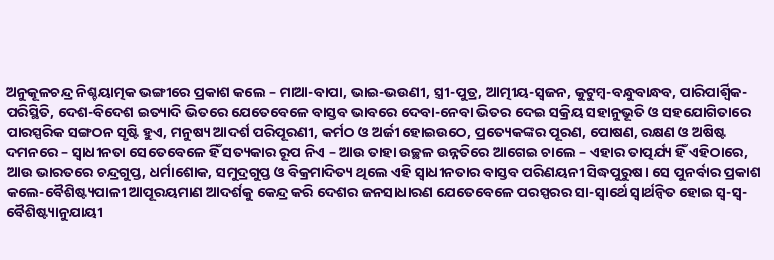ଅନୁକୂଳଚନ୍ଦ୍ର ନିଶ୍ଚୟାତ୍ମକ ଭଙ୍ଗୀରେ ପ୍ରକାଶ କଲେ – ମାଆ-ବାପା, ଭାଇ-ଭଉଣୀ, ସ୍ତ୍ରୀ-ପୁତ୍ର, ଆତ୍ମୀୟ-ସ୍ବଜନ, କୁଟୁମ୍ବ-ବନ୍ଧୁବାନ୍ଧବ, ପାରିପାର୍ଶ୍ୱିକ-ପରିସ୍ଥିତି, ଦେଶ-ବିଦେଶ ଇତ୍ୟାଦି ଭିତରେ ଯେତେବେଳେ ବାସ୍ତବ ଭାବରେ ଦେବା-ନେବା ଭିତର ଦେଇ ସକ୍ରିୟ ସହାନୁଭୂତି ଓ ସହଯୋଗିତାରେ ପାରସ୍ପରିକ ସଙ୍ଗଠନ ସୃଷ୍ଟି ହୁଏ, ମନୁଷ୍ୟ ଆଦର୍ଶ ପରିପୂରଣୀ, କର୍ମଠ ଓ ଅର୍ଜୀ ହୋଇଉଠେ, ପ୍ରତ୍ୟେକଙ୍କର ପୂରଣ, ପୋଷଣ, ରକ୍ଷଣ ଓ ଅଷିଷ୍ଟ ଦମନରେ – ସ୍ବାଧୀନତା ସେତେବେଳେ ହିଁ ସତ୍ୟକାର ରୂପ ନିଏ – ଆଉ ତାହା ଉଚ୍ଛଳ ଉନ୍ନତିରେ ଆଗେଇ ଚାଲେ – ଏହାର ତାତ୍ପର୍ଯ୍ୟ ହିଁ ଏହିଠାରେ, ଆଉ ଭାରତରେ ଚନ୍ଦ୍ରଗୁପ୍ତ, ଧର୍ମାଶୋକ, ସମୁଦ୍ରଗୁପ୍ତ ଓ ବିକ୍ରମାଦିତ୍ୟ ଥିଲେ ଏହି ସ୍ବାଧୀନତାର ବାସ୍ତବ ପରିଣୟନୀ ସିଦ୍ଧପୁରୁଷ। ସେ ପୁନର୍ବାର ପ୍ରକାଶ କଲେ-ବୈଶିଷ୍ଟ୍ୟପାଳୀ ଆପୂରୟମାଣ ଆଦର୍ଶକୁ କେନ୍ଦ୍ର କରି ଦେଶର ଜନସାଧାରଣ ଯେତେବେଳେ ପରସ୍ପରର ସା-ସ୍ବାର୍ଥେ ସ୍ବାର୍ଥନ୍ବିତ ହୋଇ ସ୍ବ-ସ୍ବ-ବୈଶିଷ୍ଟ୍ୟାନୁଯାୟୀ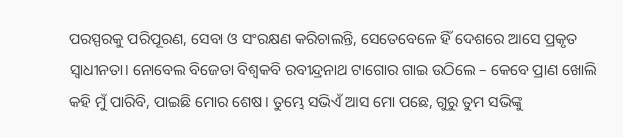ପରସ୍ପରକୁ ପରିପୂରଣ, ସେବା ଓ ସଂରକ୍ଷଣ କରିଚାଲନ୍ତି, ସେତେବେଳେ ହିଁ ଦେଶରେ ଆସେ ପ୍ରକୃତ ସ୍ବାଧୀନତା। ନୋବେଲ ବିଜେତା ବିଶ୍ୱକବି ରବୀନ୍ଦ୍ରନାଥ ଟାଗୋର ଗାଇ ଉଠିଲେ – କେବେ ପ୍ରାଣ ଖୋଲି କହି ମୁଁ ପାରିବି, ପାଇଛି ମୋର ଶେଷ। ତୁମ୍ଭେ ସଭିଏଁ ଆସ ମୋ ପଛେ, ଗୁରୁ ତୁମ ସଭିଙ୍କୁ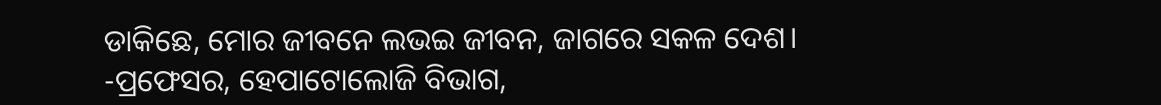ଡାକିଛେ, ମୋର ଜୀବନେ ଲଭଇ ଜୀବନ, ଜାଗରେ ସକଳ ଦେଶ।
-ପ୍ରଫେସର, ହେପାଟୋଲୋଜି ବିଭାଗ,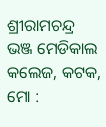ଶ୍ରୀରାମଚନ୍ଦ୍ର ଭଞ୍ଜ ମେଡିକାଲ କଲେଜ, କଟକ,
ମୋ :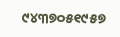୯୪୩୭୦୫୧୯୫୭